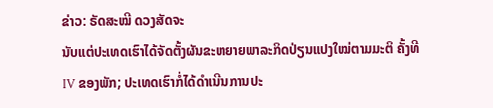ຂ່າວ: ຣັດສະໝີ ດວງສັດຈະ
ນັບແຕ່ປະເທດເຮົາໄດ້ຈັດຕັ້ງຜັນຂະຫຍາຍພາລະກິດປ່ຽນແປງໃໝ່ຕາມມະຕິ ຄັ້ງທີ IV ຂອງພັກ; ປະເທດເຮົາກໍ່ໄດ້ດໍາເນີນການປະ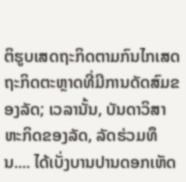ຕິຮູບເສດຖະກິດຕາມກົນໄກເສດຖະກິດຕະຫຼາດທີ່ມີການດັດສົມຂອງລັດ; ເວລານັ້ນ, ບັນດາວິສາຫະກິດຂອງລັດ, ລັດຮ່ວມທຶນ.... ໄດ້ເບັ່ງບານປານດອກເຫັດ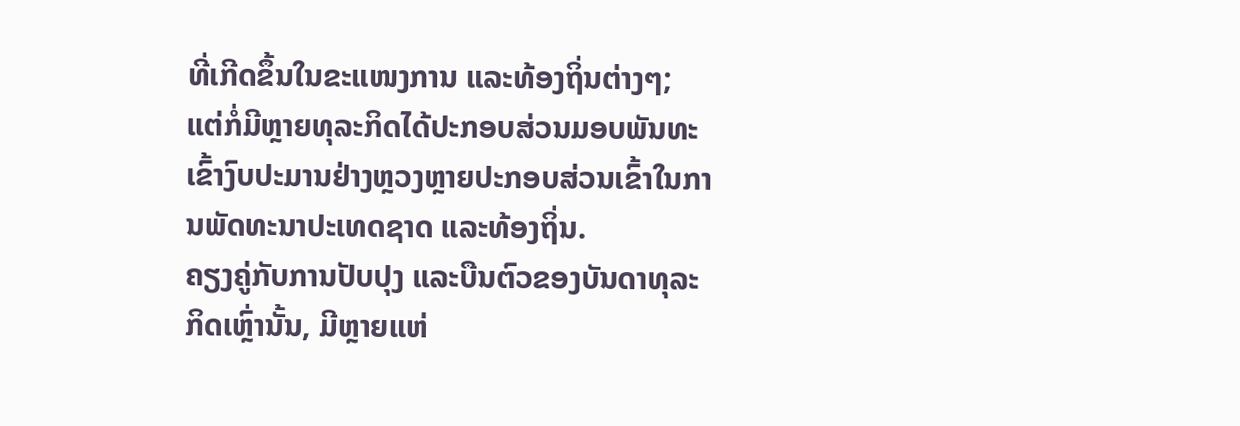ທີ່ເກີດຂຶ້ນໃນຂະແໜງການ ແລະທ້ອງຖິ່ນຕ່າງໆ; ແຕ່ກໍ່ມີຫຼາຍທຸລະກິດໄດ້ປະກອບສ່ວນມອບພັນທະເຂົ້າງົບປະມານຢ່າງຫຼວງຫຼາຍປະກອບສ່ວນເຂົ້າໃນການພັດທະນາປະເທດຊາດ ແລະທ້ອງຖິ່ນ.
ຄຽງຄູ່ກັບການປັບປຸງ ແລະບືນຕົວຂອງບັນດາທຸລະກິດເຫຼົ່ານັ້ນ, ມີຫຼາຍແຫ່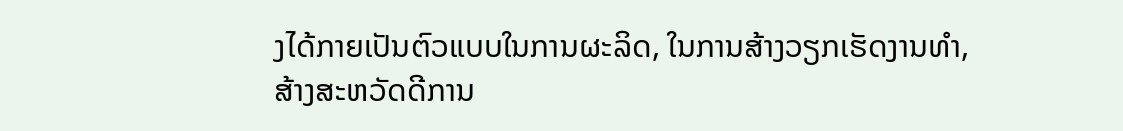ງໄດ້ກາຍເປັນຕົວແບບໃນການຜະລິດ, ໃນການສ້າງວຽກເຮັດງານທໍາ, ສ້າງສະຫວັດດີການ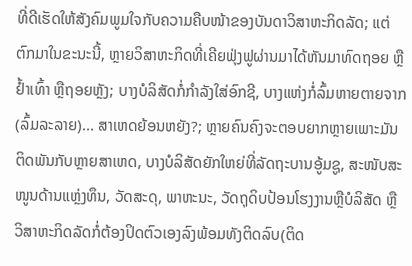ທີ່ດີເຮັດໃຫ້ສັງຄົມພູມໃຈກັບຄວາມຄືບໜ້າຂອງບັນດາວິສາຫະກິດລັດ; ແຕ່ຕົກມາໃນຂະນະນີ້, ຫຼາຍວິສາຫະກິດທີ່ເຄີຍຟຸ່ງຟູຜ່ານມາໄດ້ຫັນມາທົດຖອຍ ຫຼືຢໍ້າເທົ້າ ຫຼືຖອຍຫຼັງ; ບາງບໍລິສັດກໍ່ກໍາລັງໃສ່ອົກຊີ, ບາງແຫ່ງກໍ່ລົ້ມຫາຍຕາຍຈາກ (ລົ້ມລະລາຍ)... ສາເຫດຍ້ອນຫຍັງ?; ຫຼາຍຄົນຄົງຈະຕອບຍາກຫຼາຍເພາະມັນຕິດພັນກັບຫຼາຍສາເຫດ, ບາງບໍລິສັດຍັກໃຫຍ່ທີ່ລັດຖະບານອູ້ມຊູ, ສະໜັບສະໜູນດ້ານແຫຼ່ງທຶນ, ວັດສະດຸ, ພາຫະນະ, ວັດຖຸດິບປ້ອນໂຮງງານຫຼືບໍລິສັດ ຫຼື ວິສາຫະກິດລັດກໍ່ຕ້ອງປິດຕົວເອງລົງພ້ອມທັງຕິດລົບ(ຕິດ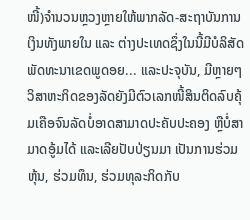ໜີ້)ຈໍານວນຫຼວງຫຼາຍໃຫ້ພາກລັດ-ສະຖາບັນການເງິນທັງພາຍໃນ ແລະ ຕ່າງປະເທດຊຶ່ງໃນນີ້ມີບໍລິສັດພັດທະນາເຂດພູດອຍ... ແລະປະຈຸບັນ, ມີຫຼາຍໆວິສາຫະກິດຂອງລັດຍັງມີຕົວເລກໜີ້ສິນຕິດລົບຄຸ້ມເຄືອຈົນລັດບໍ່ອາດສາມາດປະຄັບປະຄອງ ຫຼືບໍ່ສາມາດອູ້ມໄດ້ ແລະເລີຍປັບປ່ຽນມາ ເປັນການຮ່ວມຫຸ້ນ, ຮ່ວມທຶນ, ຮ່ວມທຸລະກິດກັບ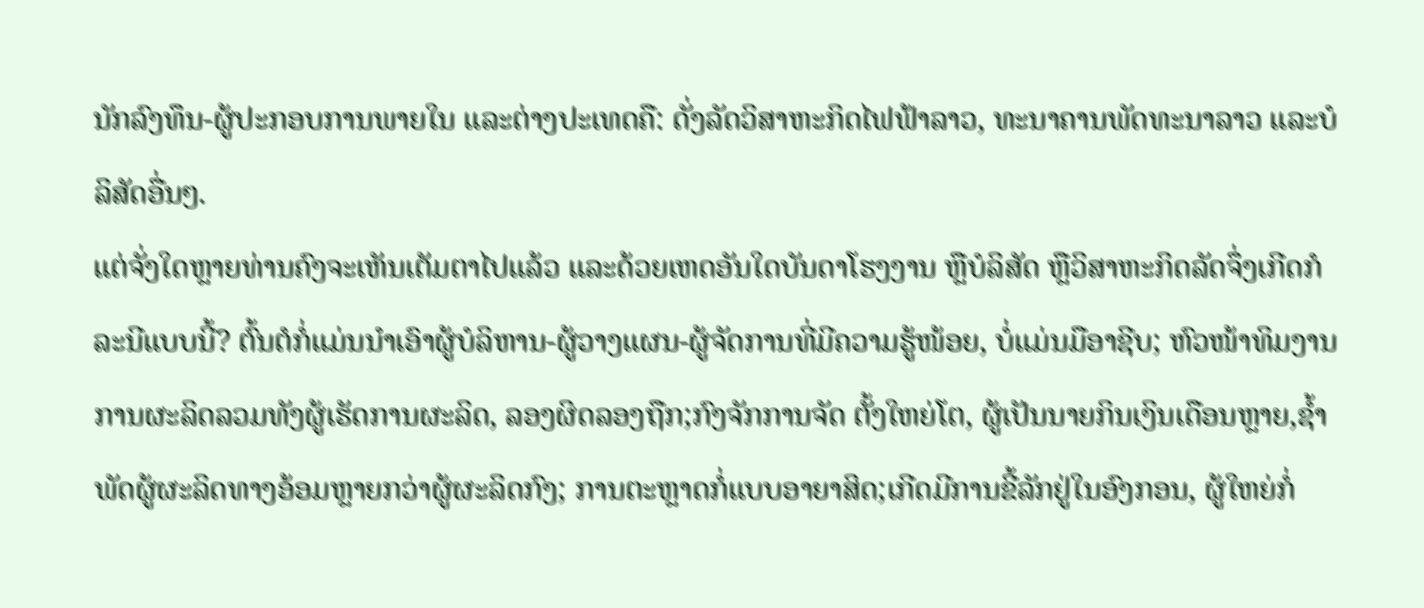ນັກລົງທຶນ-ຜູ້ປະກອບການພາຍໃນ ແລະຕ່າງປະເທດຄື: ດັ່ງລັດວິສາຫະກິດໄຟຟ້າລາວ, ທະນາຄານພັດທະນາລາວ ແລະບໍລິສັດອື່ນໆ.
ແຕ່ຈັ່ງໃດຫຼາຍທ່ານຄົງຈະເຫັນເຕັມຕາໄປແລ້ວ ແລະດ້ວຍເຫດອັນໃດບັນດາໂຮງງານ ຫຼືບໍລິສັດ ຫຼືວິສາຫະກິດລັດຈຶ່ງເກີດກໍລະນີແບບນີ້? ຕົ້ນຕໍກໍ່ແມ່ນນໍາເອົາຜູ້ບໍລິຫານ-ຜູ້ວາງແຜນ-ຜູ້ຈັດການທີ່ມີຄວາມຮູ້ໜ້ອຍ, ບໍ່ແມ່ນມືອາຊີບ; ຫົວໜ້າທິມງານການຜະລິດລວມທັງຜູ້ເຮັດການຜະລິດ, ລອງຜິດລອງຖືກ;ກົງຈັກການຈັດ ຕັ້ງໃຫຍ່ໂຕ, ຜູ້ເປັນນາຍກິນເງິນເດືອນຫຼາຍ,ຊໍ້າພັດຜູ້ຜະລິດທາງອ້ອມຫຼາຍກວ່າຜູ້ຜະລິດກົງ; ການຕະຫຼາດກໍ່ແບບອາຍາສິດ;ເກີດມີການຂີ້ລັກຢູ່ໃນອົງກອນ, ຜູ້ໃຫຍ່ກໍ່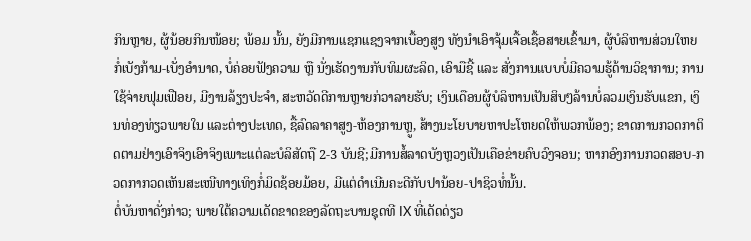ກິນຫຼາຍ, ຜູ້ນ້ອຍກິນໜ້ອຍ; ພ້ອມ ນັ້ນ, ຍັງມີການແຊກແຊງຈາກເບື້ອງສູງ ທັງນໍາເອົາຈຸ້ມເຈື້ອເຊື້ອສາຍເຂົ້າມາ, ຜູ້ບໍລິຫານສ່ວນໃຫຍກໍ່ເບັງກ້າມ-ເບັ່ງອໍານາດ, ບໍ່ຄ່ອຍຟັງຄວາມ ຫຼື ນັ່ງເຮັດງານກັບທິມຜະລິດ, ເອົາມືຊີ້ ແລະ ສັ່ງການແບບບໍ່ມີຄວາມຮູ້ດ້ານວິຊາການ; ການໃຊ້ຈ່າຍຟຸມເຟືອຍ, ມີງານລ້ຽງປະຈໍາ, ສະຫວັດດີການຫຼາຍກ່ວາລາຍຮັບ; ເງິນເດືອນຜູ້ບໍລິຫານເປັນສິບໆລ້ານບໍ່ລວມເງິນຮັບແຂກ, ເງິນທ່ອງທ່ຽວພາຍໃນ ແລະຕ່າງປະເທດ, ຊື້ລົດລາຄາສູງ-ຫ້ອງການຫຼູ, ສ້າງນະໂຍບາຍຫາປະໂຫຍດໃຫ້ພວກພ້ອງ; ຂາດການກວດກາຕິດຕາມຢ່າງເອົາຈິງເອົາຈິງເພາະແຕ່ລະບໍລິສັດຖື 2-3 ບັນຊີ;ມີການສໍ້ລາດບັງຫຼວງເປັນເຄືອຂ່າຍຄົບວົງຈອນ; ຫາກອົງການກວດສອບ-ກວດກາກວດເຫັນສະເໜີທາງເທິງກໍ່ມິດຊ້ອຍມ້ອຍ, ມີແຕ່ດໍາເນີນຄະດີກັບປານ້ອຍ-ປາຊິວທໍ່ນັ້ນ.
ຕໍ່ບັນຫາດັ່ງກ່າວ; ພາຍໃຕ້ຄວາມເດັດຂາດຂອງລັດຖະບານຊຸດທີ IX ທີ່ເດັດດ່ຽວ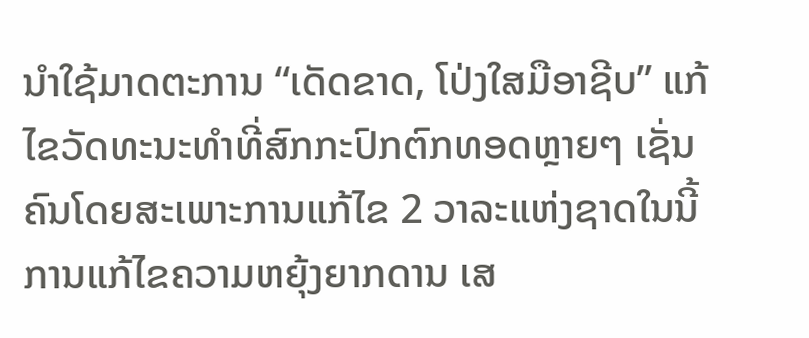ນໍາໃຊ້ມາດຕະການ “ເດັດຂາດ, ໂປ່ງໃສມືອາຊີບ” ແກ້ໄຂວັດທະນະທໍາທີ່ສົກກະປົກຕົກທອດຫຼາຍໆ ເຊັ່ນຄົນໂດຍສະເພາະການແກ້ໄຂ 2 ວາລະແຫ່ງຊາດໃນນີ້ການແກ້ໄຂຄວາມຫຍຸ້ງຍາກດານ ເສ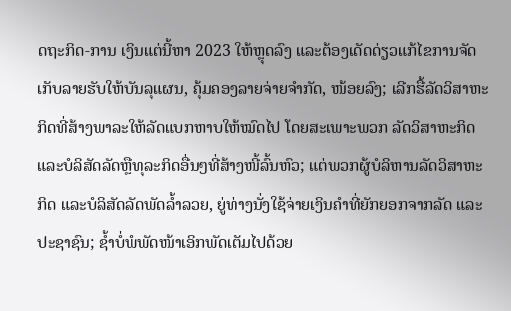ດຖະກິດ-ການ ເງິນແຕ່ນີ້ຫາ 2023 ໃຫ້ຫຼຸດລົງ ແລະຕ້ອງເດັດດ່ຽວແກ້ໄຂການຈັດເກັບລາຍຮັບໃຫ້ບັນລຸແຜນ, ຄຸ້ມຄອງລາຍຈ່າຍຈຳກັດ, ໜ້ອຍລົງ; ເລີກຮື້ລັດວິສາຫະກິດທີ່ສ້າງພາລະໃຫ້ລັດແບກຫາບໃຫ້ໝົດໄປ ໂດຍສະເພາະພວກ ລັດວິສາຫະກິດ ແລະບໍລິສັດລັດຫຼືທຸລະກິດອື່ນໆທີ່ສ້າງໜີ້ລົ້ນຫົວ; ແຕ່ພວກຜູ້ບໍລິຫານລັດວິສາຫະກິດ ແລະບໍລິສັດລັດພັດລໍ້າລວຍ, ຍູ່ທ່າງນັ່ງໃຊ້ຈ່າຍເງິນຄໍາທີ່ຍັກຍອກຈາກລັດ ແລະປະຊາຊົນ; ຊໍ້າບໍ່ພໍພັດໜ້າເອິກພັດເຕັມໄປດ້ວຍ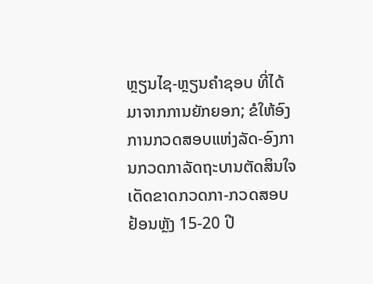ຫຼຽນໄຊ-ຫຼຽນຄໍາຊອບ ທີ່ໄດ້ມາຈາກການຍັກຍອກ; ຂໍໃຫ້ອົງການກວດສອບແຫ່ງລັດ-ອົງການກວດກາລັດຖະບານຕັດສິນໃຈເດັດຂາດກວດກາ-ກວດສອບຢ້ອນຫຼັງ 15-20 ປີ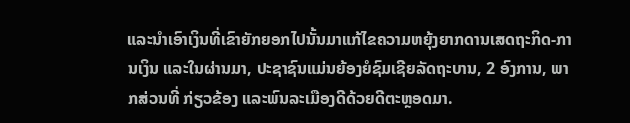ແລະນໍາເອົາເງິນທີ່ເຂົາຍັກຍອກໄປນັ້ນມາແກ້ໄຂຄວາມຫຍຸ້ງຍາກດານເສດຖະກິດ-ການເງິນ ແລະໃນຜ່ານມາ, ປະຊາຊົນແມ່ນຍ້ອງຍໍຊົມເຊີຍລັດຖະບານ, 2 ອົງການ, ພາກສ່ວນທີ່ ກ່ຽວຂ້ອງ ແລະພົນລະເມືອງດີດ້ວຍດີຕະຫຼອດມາ.